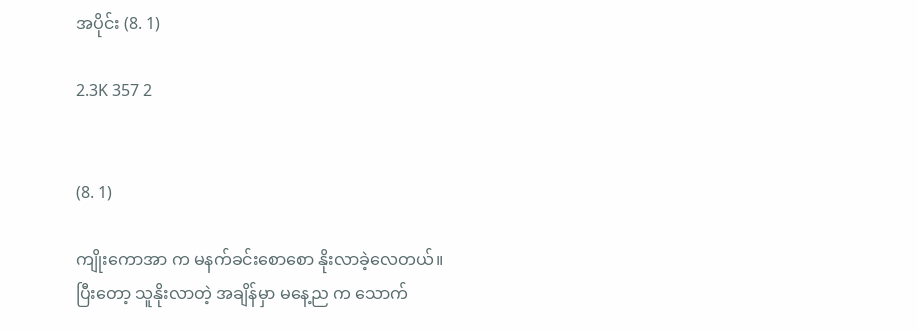အပိုင်း (8. 1)

2.3K 357 2


(8. 1)

ကျိုးကောအာ က မနက်ခင်းစောစော နိုးလာခဲ့လေတယ်။ ပြီးတော့ သူနိုးလာတဲ့ အချိန်မှာ မနေ့ည က သောက်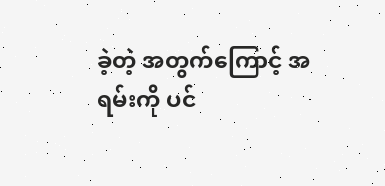ခဲ့တဲ့ အတွက်ကြောင့် အရမ်းကို ပင်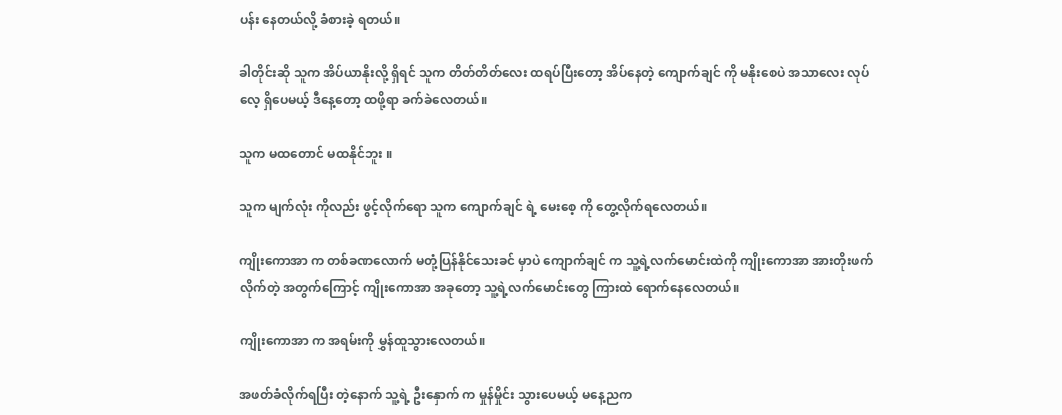ပန်း နေတယ်လို့ ခံစားခဲ့ ရတယ်။

ခါတိုင်းဆို သူက အိပ်ယာနိုးလို့ ရှိရင် သူက တိတ်တိတ်လေး ထရပ်ပြီးတော့ အိပ်နေတဲ့ ကျောက်ချင် ကို မနိုးစေပဲ အသာလေး လုပ်လေ့ ရှိပေမယ့် ဒီနေ့တော့ ထဖို့ရာ ခက်ခဲလေတယ်။

သူက မထတောင် မထနိုင်ဘူး ။

သူက မျက်လုံး ကိုလည်း ဖွင့်လိုက်ရော သူက ကျောက်ချင် ရဲ့ မေးစေ့ ကို တွေ့လိုက်ရလေတယ်။

ကျိုးကောအာ က တစ်ခဏလောက် မတုံ့ပြန်နိုင်သေးခင် မှာပဲ ကျောက်ချင် က သူ့ရဲ့လက်မောင်းထဲကို ကျိုးကောအာ အားတိုးဖက် လိုက်တဲ့ အတွက်ကြောင့် ကျိုးကောအာ အခုတော့ သူ့ရဲ့လက်မောင်းတွေ ကြားထဲ ရောက်နေလေတယ်။

ကျိုးကောအာ က အရမ်းကို မွှန်ထူသွားလေတယ်။

အဖတ်ခံလိုက်ရပြီး တဲ့နောက် သူ့ရဲ့ ဦးနှောက် က မှုန်မှိုင်း သွားပေမယ့် မနေ့ညက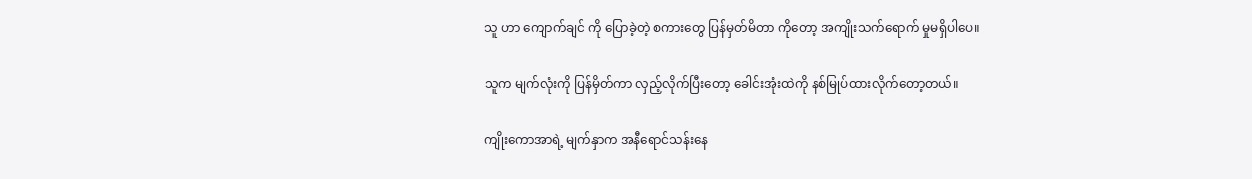သူ ဟာ ကျောက်ချင် ကို ပြောခဲ့တဲ့ စကားတွေ ပြန်မှတ်မိတာ ကိုတော့ အကျိုးသက်ရောက် မှုမရှိပါပေ။

သူက မျက်လုံးကို ပြန်မှိတ်ကာ လှည့်လိုက်ပြီးတော့ ခေါင်းအုံးထဲကို နစ်မြုပ်ထားလိုက်တော့တယ်။

ကျိုးကောအာရဲ့ မျက်နှာက အနီရောင်သန်းနေ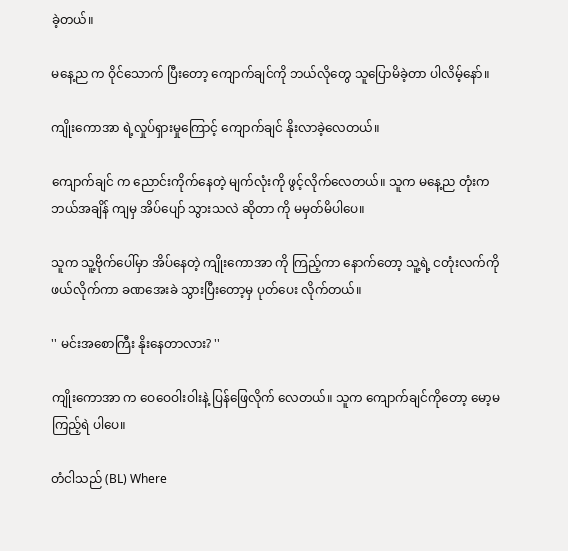ခဲ့တယ်။

မနေ့ည က ဝိုင်သောက် ပြီးတော့ ကျောက်ချင်ကို ဘယ်လိုတွေ သူပြောမိခဲ့တာ ပါလိမ့်နော်။

ကျိုးကောအာ ရဲ့လှုပ်ရှားမှုကြောင့် ကျောက်ချင် နိုးလာခဲ့လေတယ်။

ကျောက်ချင် က ညောင်းကိုက်နေတဲ့ မျက်လုံးကို ဖွင့်လိုက်လေတယ်။ သူက မနေ့ည တုံးက ဘယ်အချိန် ကျမှ အိပ်ပျော် သွားသလဲ ဆိုတာ ကို မမှတ်မိပါပေ။

သူက သူ့ဗိုက်ပေါ်မှာ အိပ်နေတဲ့ ကျိုးကောအာ ကို ကြည့်ကာ နောက်တော့ သူ့ရဲ့ ငတုံးလက်ကို ဖယ်လိုက်ကာ ခဏအေးခဲ သွားပြီးတော့မှ ပုတ်ပေး လိုက်တယ်။

'' မင်းအစောကြီး နိုးနေတာလား? ''

ကျိုးကောအာ က ဝေဝေဝါးဝါးနဲ့ ပြန်ဖြေလိုက် လေတယ်။ သူက ကျောက်ချင်ကိုတော့ မော့မကြည့်ရဲ ပါပေ။

တံငါသည် (BL) Where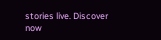stories live. Discover now